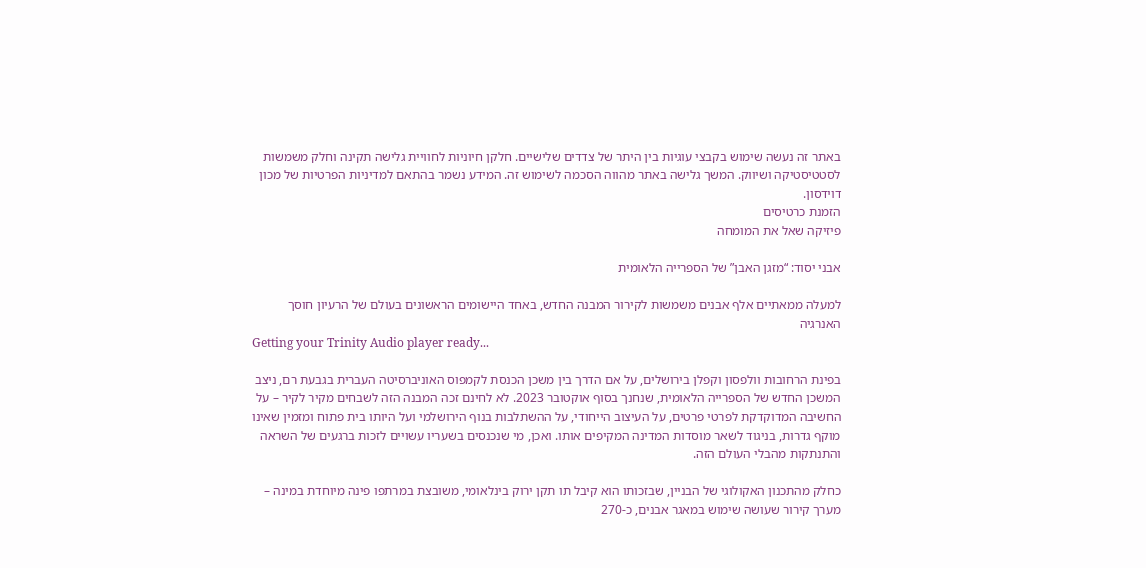באתר זה נעשה שימוש בקבצי עוגיות בין היתר של צדדים שלישיים. חלקן חיוניות לחוויית גלישה תקינה וחלק משמשות לסטטיסטיקה ושיווק. המשך גלישה באתר מהווה הסכמה לשימוש זה. המידע נשמר בהתאם למדיניות הפרטיות של מכון דוידסון.
הזמנת כרטיסים
פיזיקה שאל את המומחה

אבני יסוד: “מזגן האבן” של הספרייה הלאומית

למעלה ממאתיים אלף אבנים משמשות לקירור המבנה החדש, באחד היישומים הראשונים בעולם של הרעיון חוסך האנרגיה
Getting your Trinity Audio player ready...

בפינת הרחובות וולפסון וקפלן בירושלים, על אם הדרך בין משכן הכנסת לקמפוס האוניברסיטה העברית בגבעת רם, ניצב המשכן החדש של הספרייה הלאומית, שנחנך בסוף אוקטובר 2023. לא לחינם זכה המבנה הזה לשבחים מקיר לקיר – על החשיבה המדוקדקת לפרטי פרטים, על העיצוב הייחודי, על ההשתלבות בנוף הירושלמי ועל היותו בית פתוח ומזמין שאינו מוקף גדרות, בניגוד לשאר מוסדות המדינה המקיפים אותו. ואכן, מי שנכנסים בשעריו עשויים לזכות ברגעים של השראה והתנתקות מהבלי העולם הזה.

כחלק מהתכנון האקולוגי של הבניין, שבזכותו הוא קיבל תו תקן ירוק בינלאומי, משובצת במרתפו פינה מיוחדת במינה – מערך קירור שעושה שימוש במאגר אבנים, כ-270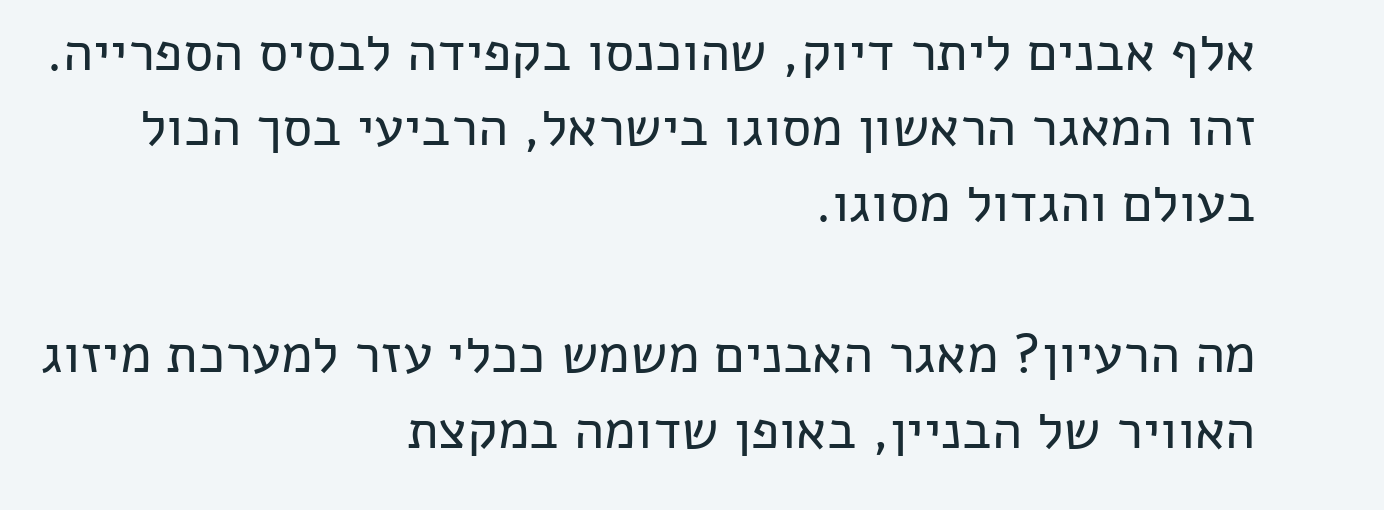אלף אבנים ליתר דיוק, שהוכנסו בקפידה לבסיס הספרייה. זהו המאגר הראשון מסוגו בישראל, הרביעי בסך הכול בעולם והגדול מסוגו.

מה הרעיון? מאגר האבנים משמש ככלי עזר למערכת מיזוג האוויר של הבניין, באופן שדומה במקצת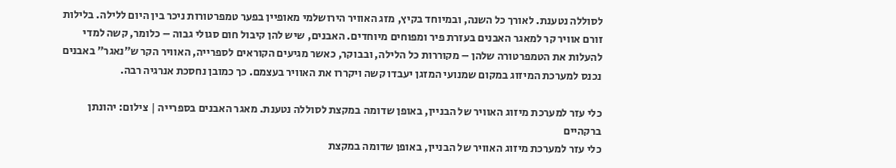לסוללה נטענת. לאורך כל השנה, ובמיוחד בקיץ, מזג האוויר הירושלמי מאופיין בפער טמפרטורות ניכר בין היום ללילה. בלילות זורם אוויר קר למאגר האבנים בעזרת פיר ומפוחים מיוחדים. האבנים, שיש להן קיבול חום סגולי גבוה – כלומר, קשה למדי להעלות את הטמפרטורה שלהן – מקוררות כל הלילה, ובבוקר, כאשר מגיעים הקוראים לספרייה, האוויר הקר ש”נאגר” באבנים נכנס למערכת המיזוג במקום שמנועי המזגן יעבדו קשה ויקררו את האוויר בעצמם. כך כמובן נחסכת אנרגיה רבה.

כלי עזר למערכת מיזוג האוויר של הבניין, באופן שדומה במקצת לסוללה נטענת. מאגר האבנים בספרייה | צילום: יהונתן ברקהיים
כלי עזר למערכת מיזוג האוויר של הבניין, באופן שדומה במקצת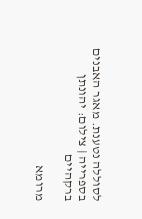לסוללה נטענת. מאגר האבנים בספרייה | צילום: יהונתן ברקהיים

מרומא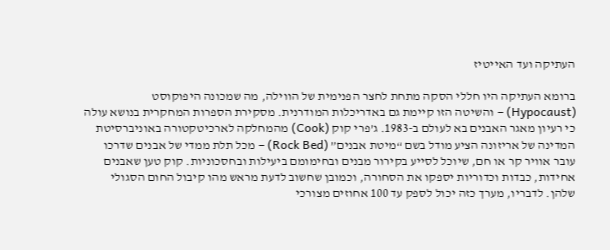העתיקה ועד האייטיז

ברומא העתיקה היו חללי הסקה מתחת לחצר הפנימית של הווילה, מה שמכונה היפוקוסט (Hypocaust) – והשיטה הזו קיימת גם באדריכלות המודרנית. מסקירת הספרות המחקרית בנושא עולה כי רעיון מאגר האבנים בא לעולם ב-1983. ג’פרי קוק (Cook) מהמחלקה לארכיטקטורה באוניברסיטת המדינה של אריזונה הציע מודל בשם “מיטת אבנים” (Rock Bed) – מכל תלת ממדי של אבנים שדרכו עובר אוויר קר או חם, שיוכל לסייע בקירור מבנים ובחימומם ביעילות ובחסכוניות. קוק טען שאבנים אחידות, כבדות וכדוריות יספקו את הסחורה, וכמובן שחשוב לדעת מראש מהו קיבול החום הסגולי שלהן. לדבריו, מערך כזה יכול לספק עד 100 אחוזים מצורכי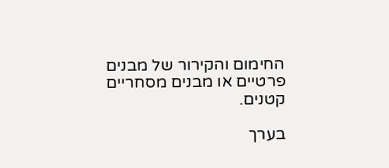החימום והקירור של מבנים פרטיים או מבנים מסחריים קטנים.

בערך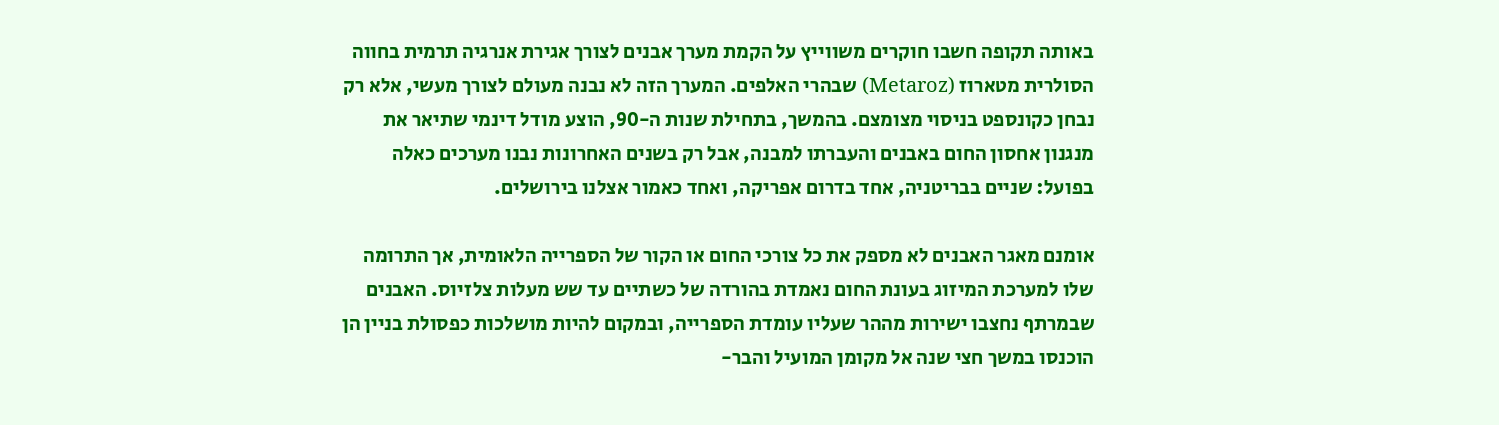באותה תקופה חשבו חוקרים משווייץ על הקמת מערך אבנים לצורך אגירת אנרגיה תרמית בחווה הסולרית מטארוז (Metaroz) שבהרי האלפים. המערך הזה לא נבנה מעולם לצורך מעשי, אלא רק נבחן כקונספט בניסוי מצומצם. בהמשך, בתחילת שנות ה-90, הוצע מודל דינמי שתיאר את מנגנון אחסון החום באבנים והעברתו למבנה, אבל רק בשנים האחרונות נבנו מערכים כאלה בפועל: שניים בבריטניה, אחד בדרום אפריקה, ואחד כאמור אצלנו בירושלים.

אומנם מאגר האבנים לא מספק את כל צורכי החום או הקור של הספרייה הלאומית, אך התרומה שלו למערכת המיזוג בעונת החום נאמדת בהורדה של כשתיים עד שש מעלות צלזיוס. האבנים שבמרתף נחצבו ישירות מההר שעליו עומדת הספרייה, ובמקום להיות מושלכות כפסולת בניין הן הוכנסו במשך חצי שנה אל מקומן המועיל והבר-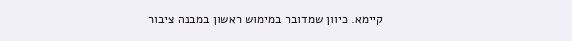קיימא. כיוון שמדובר במימוש ראשון במבנה ציבור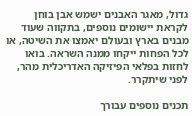גדול, מאגר האבנים ישמש אבן בוחן לקראת יישומים נוספים, בתקווה שעוד מבנים בארץ ובעולם יאמצו את השיטה, או לכל הפחות ייקחו ממנה השראה. בואו לחזות בפלאי הפיזיקה האדריכלית מהר, לפני שיתקרר.

תכנים נוספים עבורך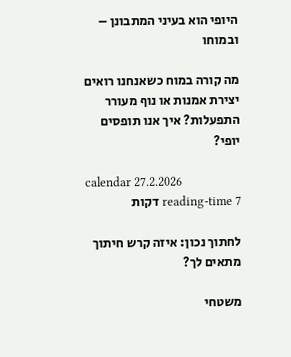היופי הוא בעיני המתבונן – ובמוחו

מה קורה במוח כשאנחנו רואים יצירת אמנות או נוף מעורר התפעלות? איך אנו תופסים יופי?

calendar 27.2.2026
reading-time 7 דקות

לחתוך נכון: איזה קרש חיתוך מתאים לך?

משטחי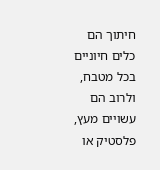חיתוך הם כלים חיוניים בכל מטבח, ולרוב הם עשויים מעץ, פלסטיק או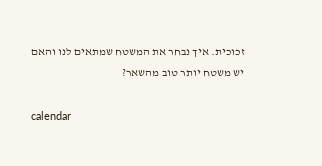זכוכית. איך נבחר את המשטח שמתאים לנו והאם יש משטח יותר טוב מהשאר?

calendar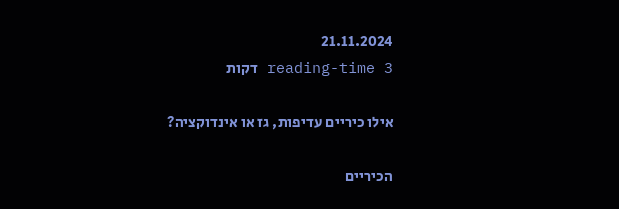21.11.2024
reading-time 3 דקות

אילו כיריים עדיפות, גז או אינדוקציה?

הכיריים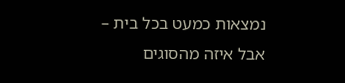נמצאות כמעט בכל בית – אבל איזה מהסוגים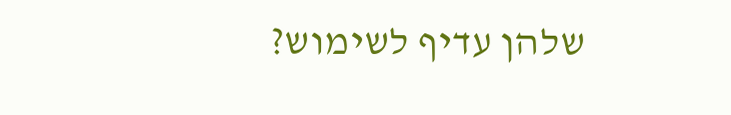שלהן עדיף לשימוש?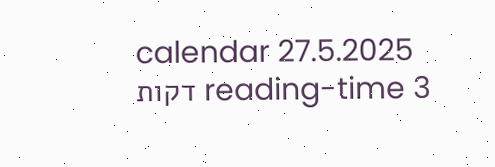calendar 27.5.2025
reading-time 3 דקות